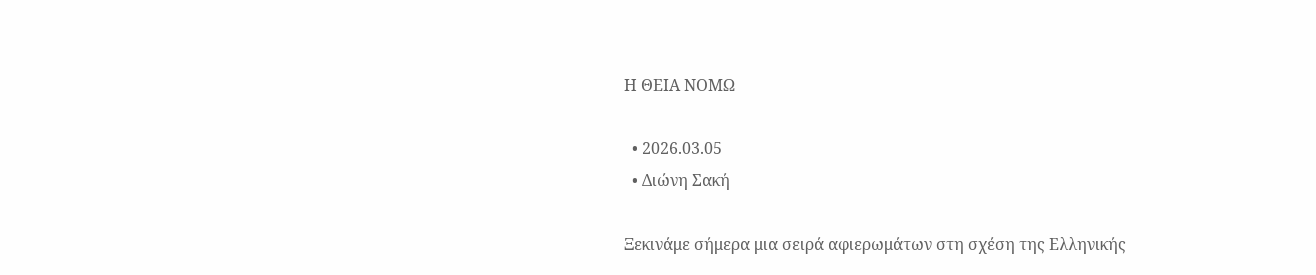Η ΘΕΙΑ ΝΟΜΩ

  • 2026.03.05
  • Διώνη Σακή

Ξεκινάμε σήμερα μια σειρά αφιερωμάτων στη σχέση της Ελληνικής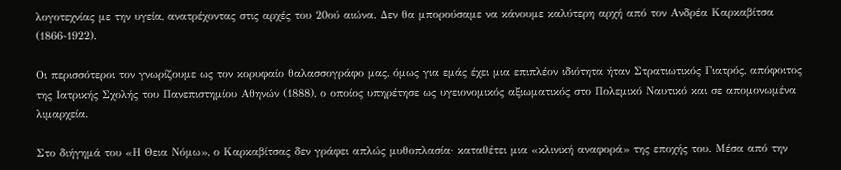λογοτεχνίας με την υγεία, ανατρέχοντας στις αρχές του 20ού αιώνα. Δεν θα μπορούσαμε να κάνουμε καλύτερη αρχή από τον Ανδρέα Καρκαβίτσα (1866-1922).

Οι περισσότεροι τον γνωρίζουμε ως τον κορυφαίο θαλασσογράφο μας, όμως για εμάς έχει μια επιπλέον ιδιότητα ήταν Στρατιωτικός Γιατρός, απόφοιτος της Ιατρικής Σχολής του Πανεπιστημίου Αθηνών (1888), ο οποίος υπηρέτησε ως υγειονομικός αξιωματικός στο Πολεμικό Ναυτικό και σε απομονωμένα λιμαρχεία.

Στο διήγημά του «Η Θεια Νόμω», ο Καρκαβίτσας δεν γράφει απλώς μυθοπλασία· καταθέτει μια «κλινική αναφορά» της εποχής του. Μέσα από την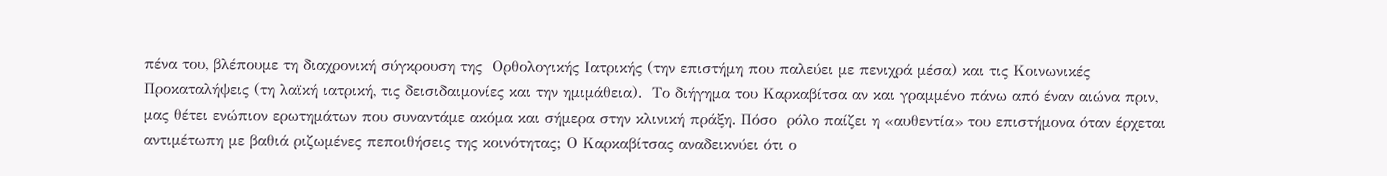πένα του, βλέπουμε τη διαχρονική σύγκρουση της  Ορθολογικής Ιατρικής (την επιστήμη που παλεύει με πενιχρά μέσα) και τις Κοινωνικές Προκαταλήψεις (τη λαϊκή ιατρική, τις δεισιδαιμονίες και την ημιμάθεια).  Το διήγημα του Καρκαβίτσα αν και γραμμένο πάνω από έναν αιώνα πριν, μας θέτει ενώπιον ερωτημάτων που συναντάμε ακόμα και σήμερα στην κλινική πράξη. Πόσο  ρόλο παίζει η «αυθεντία» του επιστήμονα όταν έρχεται αντιμέτωπη με βαθιά ριζωμένες πεποιθήσεις της κοινότητας; Ο Καρκαβίτσας αναδεικνύει ότι ο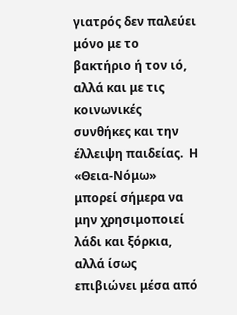γιατρός δεν παλεύει μόνο με το βακτήριο ή τον ιό, αλλά και με τις κοινωνικές συνθήκες και την έλλειψη παιδείας.  Η «Θεια-Νόμω» μπορεί σήμερα να μην χρησιμοποιεί λάδι και ξόρκια, αλλά ίσως επιβιώνει μέσα από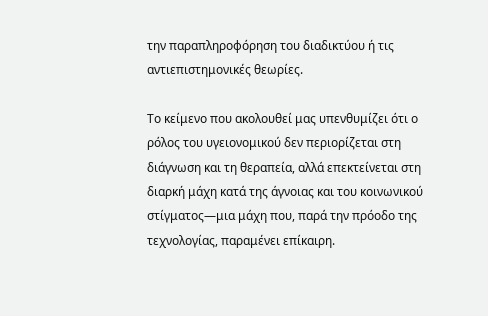την παραπληροφόρηση του διαδικτύου ή τις αντιεπιστημονικές θεωρίες.

Το κείμενο που ακολουθεί μας υπενθυμίζει ότι ο ρόλος του υγειονομικού δεν περιορίζεται στη διάγνωση και τη θεραπεία, αλλά επεκτείνεται στη διαρκή μάχη κατά της άγνοιας και του κοινωνικού στίγματος—μια μάχη που, παρά την πρόοδο της τεχνολογίας, παραμένει επίκαιρη.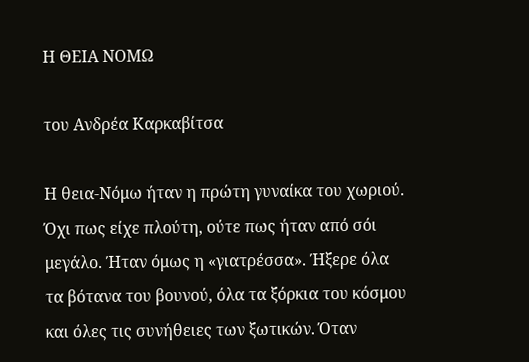Η ΘΕΙΑ ΝΟΜΩ

του Ανδρέα Καρκαβίτσα

Η θεια-Νόμω ήταν η πρώτη γυναίκα του χωριού. Όχι πως είχε πλούτη, ούτε πως ήταν από σόι μεγάλο. Ήταν όμως η «γιατρέσσα». Ήξερε όλα τα βότανα του βουνού, όλα τα ξόρκια του κόσμου και όλες τις συνήθειες των ξωτικών. Όταν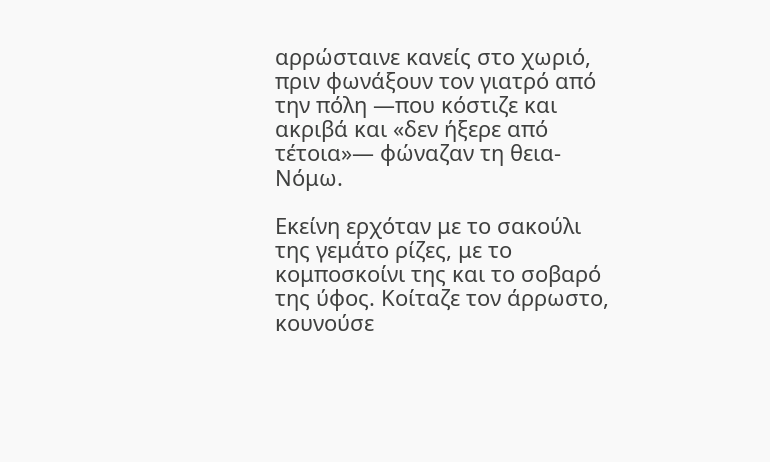αρρώσταινε κανείς στο χωριό, πριν φωνάξουν τον γιατρό από την πόλη —που κόστιζε και ακριβά και «δεν ήξερε από τέτοια»— φώναζαν τη θεια-Νόμω.

Εκείνη ερχόταν με το σακούλι της γεμάτο ρίζες, με το κομποσκοίνι της και το σοβαρό της ύφος. Κοίταζε τον άρρωστο, κουνούσε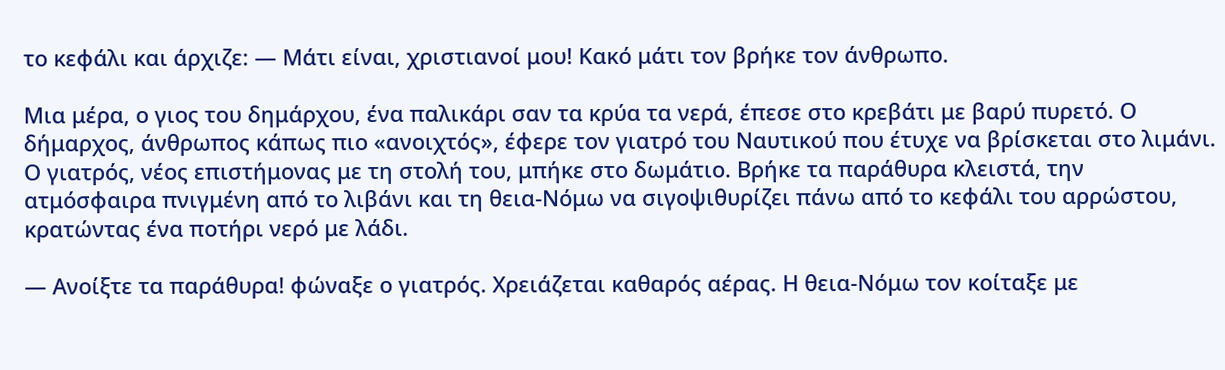το κεφάλι και άρχιζε: — Μάτι είναι, χριστιανοί μου! Κακό μάτι τον βρήκε τον άνθρωπο.

Μια μέρα, ο γιος του δημάρχου, ένα παλικάρι σαν τα κρύα τα νερά, έπεσε στο κρεβάτι με βαρύ πυρετό. Ο δήμαρχος, άνθρωπος κάπως πιο «ανοιχτός», έφερε τον γιατρό του Ναυτικού που έτυχε να βρίσκεται στο λιμάνι. Ο γιατρός, νέος επιστήμονας με τη στολή του, μπήκε στο δωμάτιο. Βρήκε τα παράθυρα κλειστά, την ατμόσφαιρα πνιγμένη από το λιβάνι και τη θεια-Νόμω να σιγοψιθυρίζει πάνω από το κεφάλι του αρρώστου, κρατώντας ένα ποτήρι νερό με λάδι.

— Ανοίξτε τα παράθυρα! φώναξε ο γιατρός. Χρειάζεται καθαρός αέρας. Η θεια-Νόμω τον κοίταξε με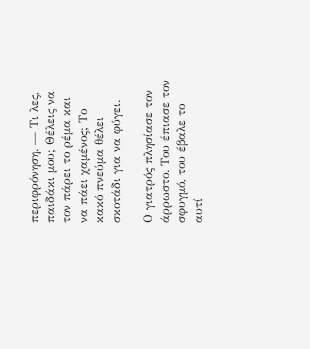περιφρόνηση. — Τι λες, παιδάκι μου; Θέλεις να τον πάρει το ρέμα και να πάει χαμένος; Το κακό πνεύμα θέλει σκοτάδι για να φύγει.

Ο γιατρός πλησίασε τον άρρωστο. Του έπιασε τον σφυγμό, του έβαλε το αυτί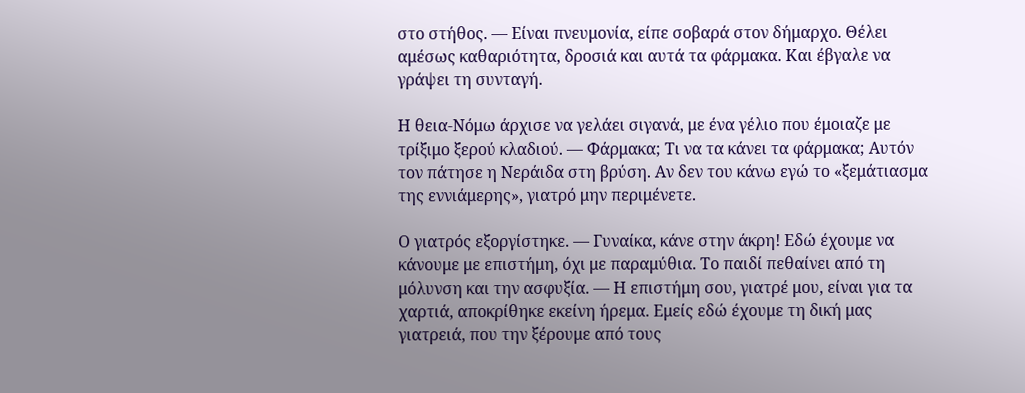στο στήθος. — Είναι πνευμονία, είπε σοβαρά στον δήμαρχο. Θέλει αμέσως καθαριότητα, δροσιά και αυτά τα φάρμακα. Και έβγαλε να γράψει τη συνταγή.

Η θεια-Νόμω άρχισε να γελάει σιγανά, με ένα γέλιο που έμοιαζε με τρίξιμο ξερού κλαδιού. — Φάρμακα; Τι να τα κάνει τα φάρμακα; Αυτόν τον πάτησε η Νεράιδα στη βρύση. Αν δεν του κάνω εγώ το «ξεμάτιασμα της εννιάμερης», γιατρό μην περιμένετε.

Ο γιατρός εξοργίστηκε. — Γυναίκα, κάνε στην άκρη! Εδώ έχουμε να κάνουμε με επιστήμη, όχι με παραμύθια. Το παιδί πεθαίνει από τη μόλυνση και την ασφυξία. — Η επιστήμη σου, γιατρέ μου, είναι για τα χαρτιά, αποκρίθηκε εκείνη ήρεμα. Εμείς εδώ έχουμε τη δική μας γιατρειά, που την ξέρουμε από τους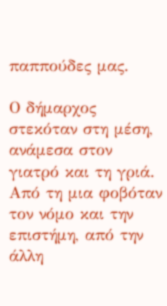παππούδες μας.

Ο δήμαρχος στεκόταν στη μέση, ανάμεσα στον γιατρό και τη γριά. Από τη μια φοβόταν τον νόμο και την επιστήμη, από την άλλη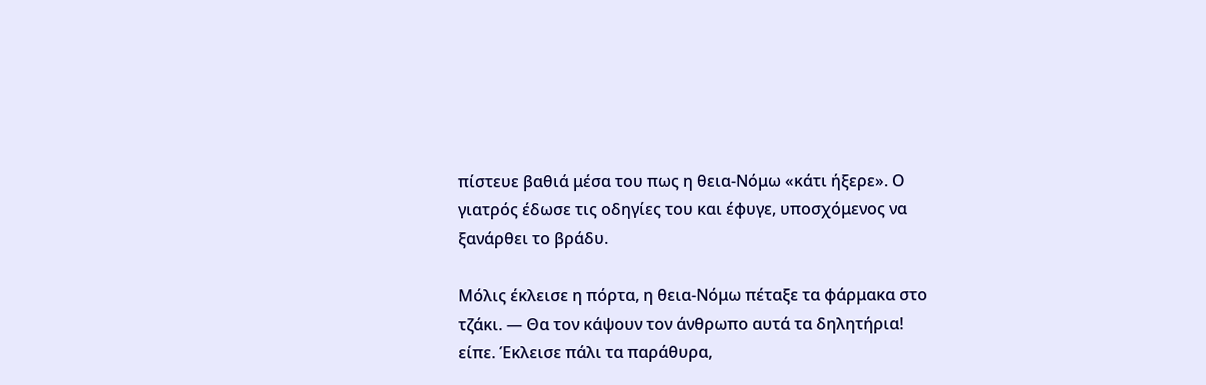πίστευε βαθιά μέσα του πως η θεια-Νόμω «κάτι ήξερε». Ο γιατρός έδωσε τις οδηγίες του και έφυγε, υποσχόμενος να ξανάρθει το βράδυ.

Μόλις έκλεισε η πόρτα, η θεια-Νόμω πέταξε τα φάρμακα στο τζάκι. — Θα τον κάψουν τον άνθρωπο αυτά τα δηλητήρια! είπε. Έκλεισε πάλι τα παράθυρα,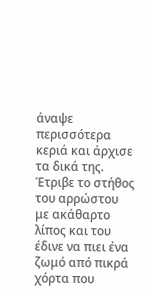άναψε περισσότερα κεριά και άρχισε τα δικά της. Έτριβε το στήθος του αρρώστου με ακάθαρτο λίπος και του έδινε να πιει ένα ζωμό από πικρά χόρτα που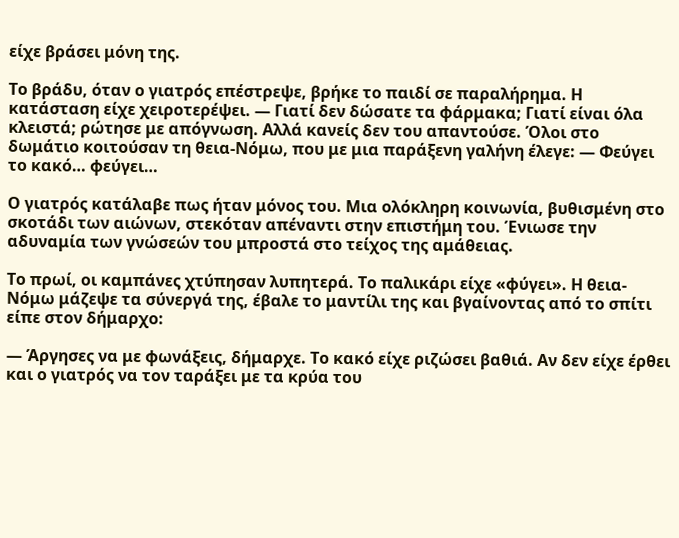είχε βράσει μόνη της.

Το βράδυ, όταν ο γιατρός επέστρεψε, βρήκε το παιδί σε παραλήρημα. Η κατάσταση είχε χειροτερέψει. — Γιατί δεν δώσατε τα φάρμακα; Γιατί είναι όλα κλειστά; ρώτησε με απόγνωση. Αλλά κανείς δεν του απαντούσε. Όλοι στο δωμάτιο κοιτούσαν τη θεια-Νόμω, που με μια παράξενη γαλήνη έλεγε: — Φεύγει το κακό… φεύγει…

Ο γιατρός κατάλαβε πως ήταν μόνος του. Μια ολόκληρη κοινωνία, βυθισμένη στο σκοτάδι των αιώνων, στεκόταν απέναντι στην επιστήμη του. Ένιωσε την αδυναμία των γνώσεών του μπροστά στο τείχος της αμάθειας.

Το πρωί, οι καμπάνες χτύπησαν λυπητερά. Το παλικάρι είχε «φύγει». Η θεια-Νόμω μάζεψε τα σύνεργά της, έβαλε το μαντίλι της και βγαίνοντας από το σπίτι είπε στον δήμαρχο:

— Άργησες να με φωνάξεις, δήμαρχε. Το κακό είχε ριζώσει βαθιά. Αν δεν είχε έρθει και ο γιατρός να τον ταράξει με τα κρύα του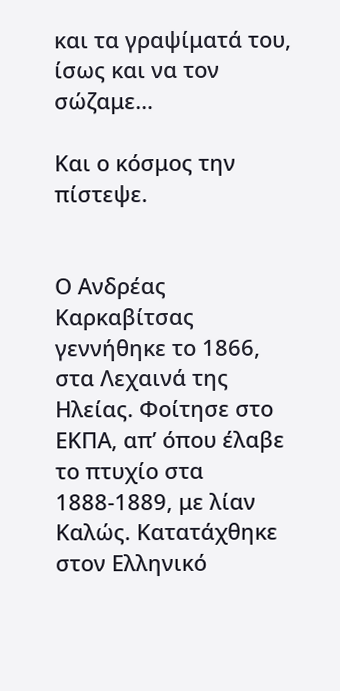και τα γραψίματά του, ίσως και να τον σώζαμε…

Και ο κόσμος την πίστεψε.


Ο Ανδρέας Καρκαβίτσας γεννήθηκε το 1866, στα Λεχαινά της Ηλείας. Φοίτησε στο ΕΚΠΑ, απ’ όπου έλαβε το πτυχίο στα 1888-1889, με λίαν Καλώς. Κατατάχθηκε στον Ελληνικό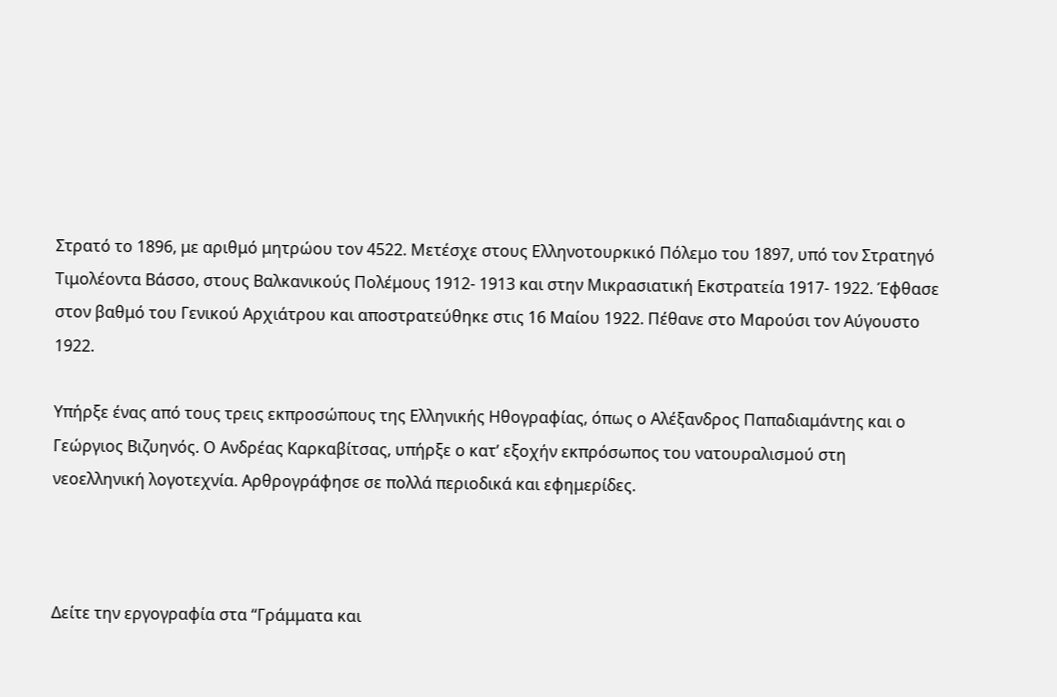Στρατό το 1896, με αριθμό μητρώου τον 4522. Μετέσχε στους Ελληνοτουρκικό Πόλεμο του 1897, υπό τον Στρατηγό Τιμολέοντα Βάσσο, στους Βαλκανικούς Πολέμους 1912- 1913 και στην Μικρασιατική Εκστρατεία 1917- 1922. Έφθασε στον βαθμό του Γενικού Αρχιάτρου και αποστρατεύθηκε στις 16 Μαίου 1922. Πέθανε στο Μαρούσι τον Αύγουστο 1922.

Υπήρξε ένας από τους τρεις εκπροσώπους της Ελληνικής Ηθογραφίας, όπως ο Αλέξανδρος Παπαδιαμάντης και ο Γεώργιος Βιζυηνός. Ο Ανδρέας Καρκαβίτσας, υπήρξε ο κατ’ εξοχήν εκπρόσωπος του νατουραλισμού στη νεοελληνική λογοτεχνία. Αρθρογράφησε σε πολλά περιοδικά και εφημερίδες.



Δείτε την εργογραφία στα “Γράμματα και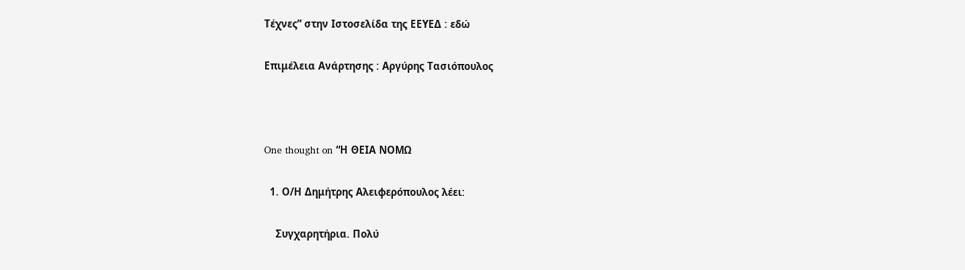Τέχνες” στην Ιστοσελίδα της ΕΕΥΕΔ : εδώ

Επιμέλεια Ανάρτησης : Αργύρης Τασιόπουλος



One thought on “Η ΘΕΙΑ ΝΟΜΩ

  1. Ο/Η Δημήτρης Αλειφερόπουλος λέει:

    Συγχαρητήρια. Πολύ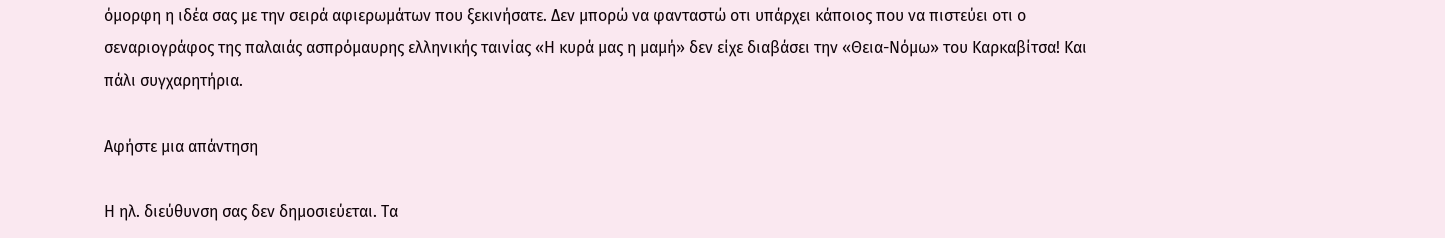όμορφη η ιδέα σας με την σειρά αφιερωμάτων που ξεκινήσατε. Δεν μπορώ να φανταστώ οτι υπάρχει κάποιος που να πιστεύει οτι ο σεναριογράφος της παλαιάς ασπρόμαυρης ελληνικής ταινίας «Η κυρά μας η μαμή» δεν είχε διαβάσει την «Θεια-Νόμω» του Καρκαβίτσα! Και πάλι συγχαρητήρια.

Αφήστε μια απάντηση

Η ηλ. διεύθυνση σας δεν δημοσιεύεται. Τα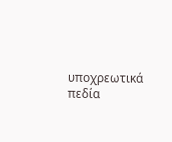υποχρεωτικά πεδία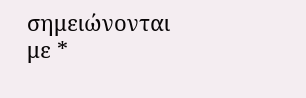σημειώνονται με *